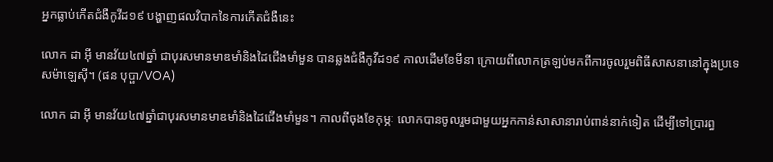អ្នកធ្លាប់កើតជំងឺកូវីដ១៩ បង្ហាញផលវិបាកនៃការកើតជំងឺនេះ

លោក ដា អ៊ី មានវ័យ៤៧ឆ្នាំ ជាបុរសមានមាឌមាំនិងដៃជើងមាំមួន បានឆ្លងជំងឺកូវីដ១៩ កាលដើមខែមីនា ក្រោយពីលោកត្រឡប់មកពីការចូលរួមពិធីសាសនានៅក្នុងប្រទេសម៉ាឡេស៊ី។ (ផន បុប្ផា/VOA)

លោក ដា អ៊ី មានវ័យ៤៧ឆ្នាំជាបុរសមានមាឌមាំនិងដៃជើងមាំមួន។ កាលពីចុងខែកុម្ភៈ លោកបានចូលរួមជាមួយអ្នកកាន់សាសានារាប់ពាន់នាក់ទៀត ដើម្បីទៅប្រារព្ធ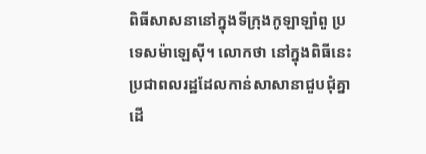ពិធីសាសនានៅក្នុងទីក្រុងកូឡាឡាំពួ ប្រទេសម៉ាឡេស៊ី។ លោកថា នៅក្នុងពិធីនេះ ប្រជាពលរដ្ឋដែលកាន់សាសានាជួបជុំគ្នា ដើ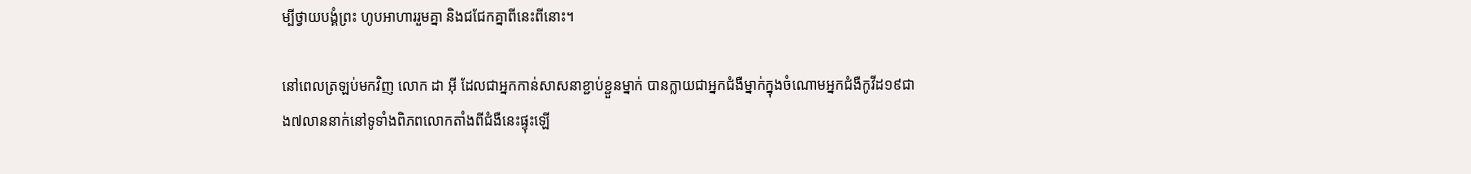ម្បីថ្វាយបង្គំព្រះ ហូបអាហាររួមគ្នា និងជជែកគ្នាពីនេះពីនោះ។

នៅពេលត្រឡប់មកវិញ លោក ដា អ៊ី ដែលជាអ្នកកាន់សាសនាខ្ជាប់ខ្ជួនម្នាក់ បានក្លាយជាអ្នកជំងឺម្នាក់ក្នុងចំណោមអ្នកជំងឺកូវីដ១៩ជាង៧លាននាក់នៅទូទាំងពិភពលោកតាំងពីជំងឺនេះផ្ទុះឡើ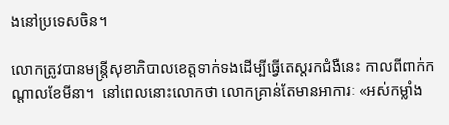ងនៅប្រទេសចិន។

លោកត្រូវបានមន្ត្រីសុខាភិបាលខេត្តទាក់ទងដើម្បីធ្វើតេស្តរកជំងឺនេះ កាលពីពាក់កណ្តាលខែមីនា។  នៅពេលនោះលោកថា លោកគ្រាន់តែមានអាការៈ «អស់កម្លាំង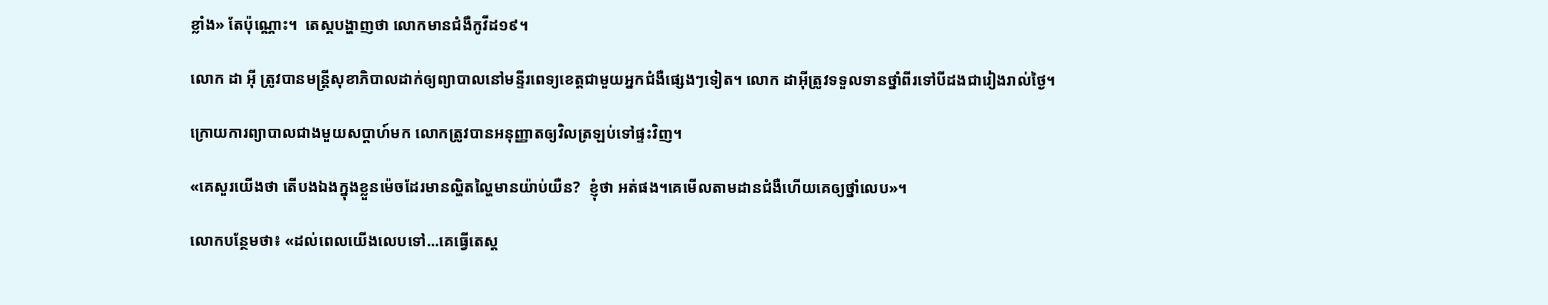ខ្លាំង» តែប៉ុណ្ណោះ។  តេស្តបង្ហាញថា លោកមានជំងឺកូវីដ១៩។

លោក ដា អ៊ី ត្រូវបានមន្ត្រីសុខាភិបាលដាក់ឲ្យព្យាបាលនៅមន្ទីរពេទ្យខេត្តជាមួយអ្នកជំងឺផ្សេងៗទៀត។ លោក ដាអ៊ីត្រូវទទួលទានថ្នាំពីរទៅបីដងជារៀងរាល់ថ្ងៃ។

ក្រោយការព្យាបាលជាងមួយសប្តាហ៍មក លោកត្រូវបានអនុញ្ញាតឲ្យវិលត្រឡប់ទៅផ្ទះវិញ។

«គេសួរយើងថា តើបងឯងក្នុងខ្លួនម៉េចដែរមានល្ហិតល្ហៃមានយ៉ាប់យឺន?  ខ្ញុំថា អត់ផង។គេមើលតាមដានជំងឺហើយគេឲ្យថ្នាំលេប»។

លោកបន្ថែមថា៖ «ដល់ពេលយើងលេបទៅ...គេធ្វើតេស្ត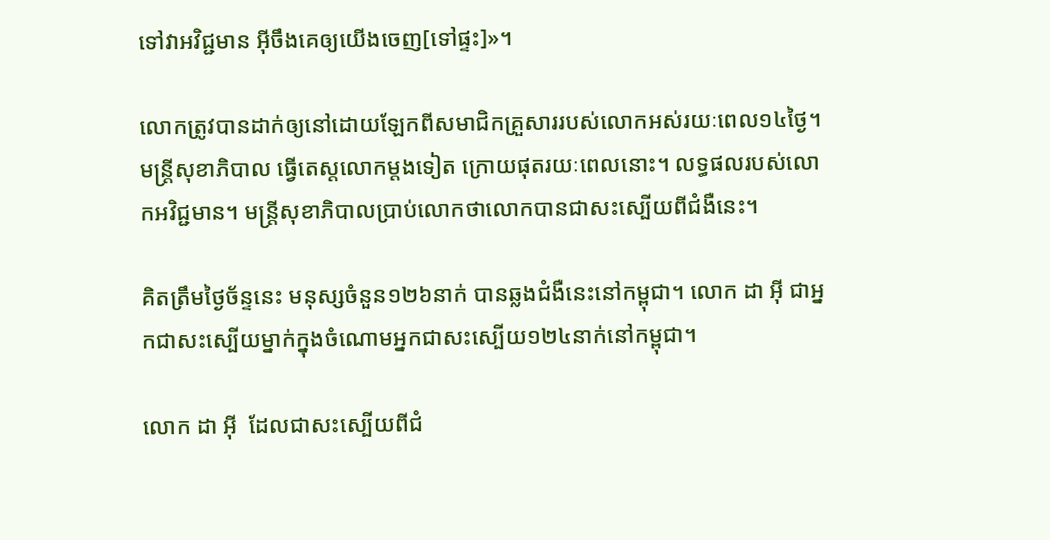ទៅវាអវិជ្ជមាន អ៊ីចឹងគេឲ្យយើងចេញ[ទៅផ្ទះ]»។

លោកត្រូវបានដាក់ឲ្យនៅដោយឡែកពីសមាជិកគ្រួសាររបស់លោកអស់រយៈពេល១៤ថ្ងៃ។ មន្ត្រីសុខាភិបាល ធ្វើតេស្តលោកម្តងទៀត ក្រោយផុតរយៈពេលនោះ។ លទ្ធផលរបស់លោកអវិជ្ជមាន។ មន្ត្រីសុខាភិបាលប្រាប់លោកថាលោកបានជាសះស្បើយពីជំងឺនេះ។

គិតត្រឹមថ្ងៃច័ន្ទនេះ មនុស្សចំនួន១២៦នាក់ បានឆ្លងជំងឺនេះនៅកម្ពុជា។ លោក ដា អ៊ី ជាអ្នកជាសះស្បើយម្នាក់ក្នុងចំណោមអ្នកជាសះស្បើយ១២៤នាក់នៅកម្ពុជា។

លោក ដា អ៊ី  ដែលជាសះស្បើយពីជំ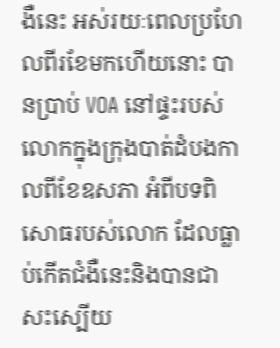ងឺនេះ អស់រយៈពេលប្រហែលពីរខែមកហើយនោះ បានប្រាប់ VOA នៅផ្ទះរបស់លោកក្នុងក្រុងបាត់ដំបងកាលពីខែឧសភា អំពីបទពិសោធរបស់លោក ដែលធ្លាប់កើតជំងឺនេះនិងបានជាសះស្បើយ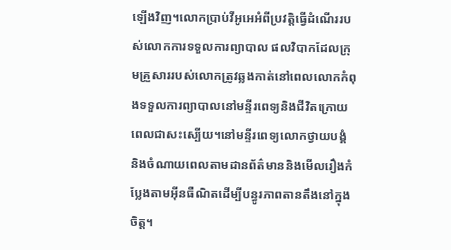ឡើងវិញ។លោកប្រាប់វីអូអេអំពីប្រវត្តិធ្វើដំណើររបស់លោកការទទួលការព្យាបាល ផលវិបាកដែលក្រុមគ្រួសាររបស់លោកត្រូវឆ្លងកាត់នៅពេលលោកកំពុងទទួលការព្យាបាលនៅមន្ទីរពេទ្យនិងជីវិតក្រោយពេលជាសះស្បើយ។នៅមន្ទីរពេទ្យលោកថ្វាយបង្គំ និងចំណាយពេលតាមដានព័ត៌មាននិងមើលរឿងកំប្លែងតាមអ៊ីនធឺណិតដើម្បីបន្ធូរភាពតានតឹងនៅក្នុងចិត្ត។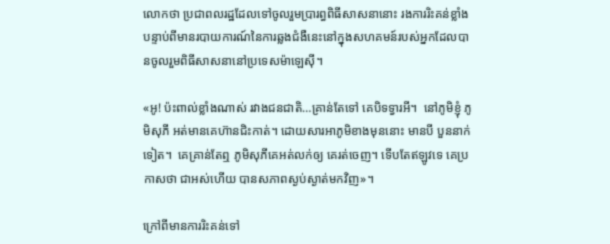លោកថា ប្រជាពលរដ្ឋដែលទៅចូលរួមប្រារព្ធពិធីសាសនានោះ រងការរិះគន់ខ្លាំងបន្ទាប់ពីមានរបាយការណ៍នៃការឆ្លងជំងឺនេះនៅក្នុងសហគមន៍របស់អ្នកដែលបានចូលរួមពិធីសាសនានៅប្រទេសម៉ាឡេស៊ី។

«អូ! ប៉ះពាល់ខ្លាំងណាស់ រវាងជនជាតិ…គ្រាន់តែទៅ គេបិទទ្វារអី។  នៅភូមិខ្ញុំ ភូមិសុភី អត់មានគេហ៊ានជិះកាត់។ ដោយសារអាភូមិខាងមុននោះ មានបី បួននាក់ទៀត។  គេគ្រាន់តែឮ ភូមិសុភីគេអត់លក់ឲ្យ គេរត់ចេញ។ ទើបតែឥឡូវទេ គេប្រកាសថា ជាអស់ហើយ បានសភាពស្ងប់ស្ងាត់មកវិញ»។

ក្រៅពីមានការរិះគន់ទៅ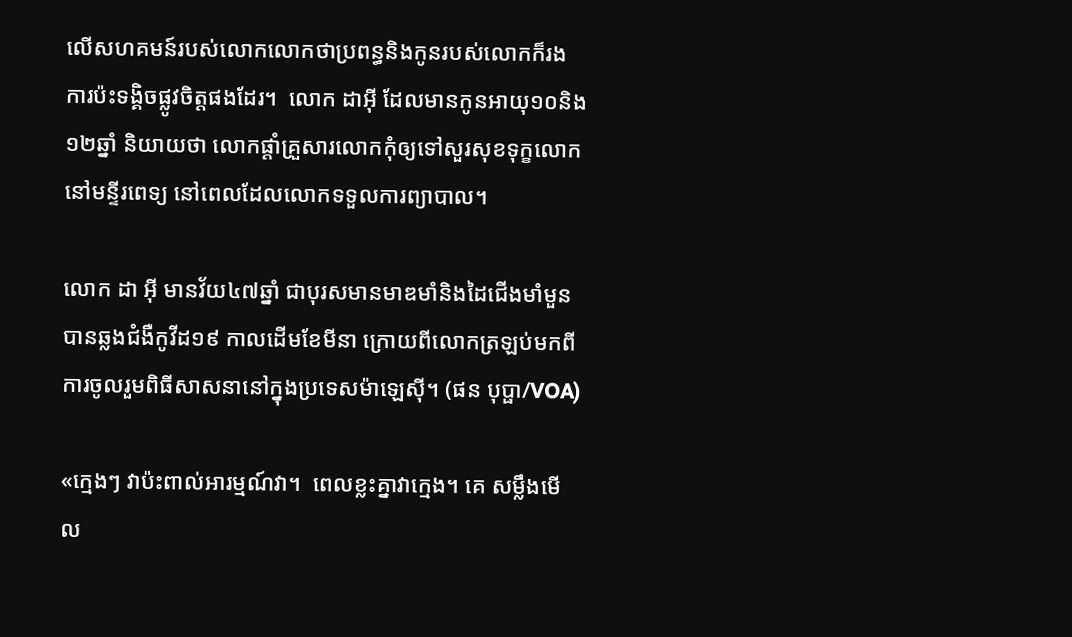លើសហគមន៍របស់លោកលោកថាប្រពន្ធនិងកូនរបស់លោកក៏រងការប៉ះទង្គិចផ្លូវចិត្តផងដែរ។  លោក ដាអ៊ី ដែលមានកូនអាយុ១០និង១២ឆ្នាំ និយាយថា លោកផ្តាំគ្រួសារលោកកុំឲ្យទៅសួរសុខទុក្ខលោកនៅមន្ទីរពេទ្យ នៅពេលដែលលោកទទួលការព្យាបាល។

លោក ដា អ៊ី មានវ័យ៤៧ឆ្នាំ ជាបុរសមានមាឌមាំនិងដៃជើងមាំមួន បានឆ្លងជំងឺកូវីដ១៩ កាលដើមខែមីនា ក្រោយពីលោកត្រឡប់មកពីការចូលរួមពិធីសាសនានៅក្នុងប្រទេសម៉ាឡេស៊ី។ (ផន បុប្ផា/VOA)

«ក្មេងៗ វាប៉ះពាល់អារម្មណ៍វា។  ពេលខ្លះគ្នាវាក្មេង។ គេ សម្លឹងមើល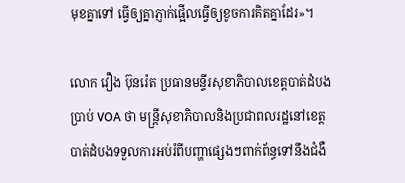មុខគ្នាទៅ ធ្វើឲ្យគ្នាភ្ញាក់ផ្អើលធ្វើឲ្យខូចការគិតគ្នាដែរ»។

លោក វឿង ប៊ុនរ៉េត ប្រធានមន្ទីរសុខាភិបាលខេត្តបាត់ដំបងប្រាប់ VOA ថា មន្ត្រីសុខាភិបាលនិងប្រជាពលរដ្ឋនៅខេត្តបាត់ដំបងទទួលការអប់រំពីបញ្ហាផ្សេងៗពាក់ព័ន្ធទៅនឹងជំងឺ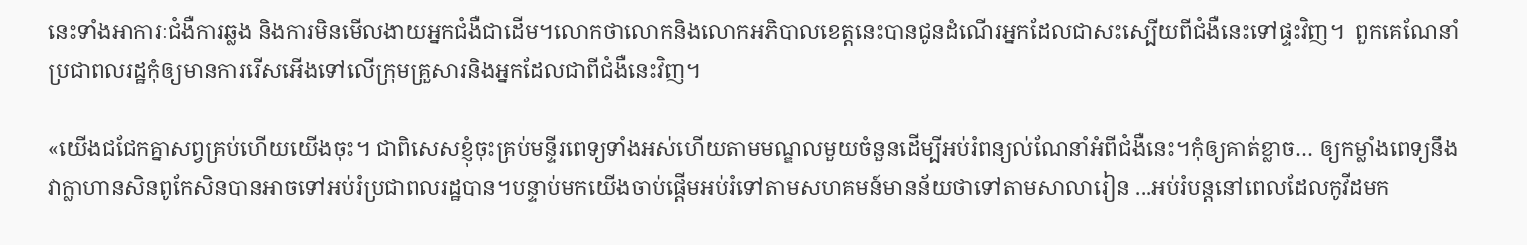នេះទាំងអាការៈជំងឺការឆ្លង និងការមិនមើលងាយអ្នកជំងឺជាដើម។លោកថាលោកនិងលោកអភិបាលខេត្តនេះបានជូនដំណើរអ្នកដែលជាសះស្បើយពីជំងឺនេះទៅផ្ទះវិញ។  ពួកគេណែនាំប្រជាពលរដ្ឋកុំឲ្យមានការរើសអើងទៅលើក្រុមគ្រួសារនិងអ្នកដែលជាពីជំងឺនេះវិញ។

«យើងជជែកគ្នាសព្វគ្រប់ហើយយើងចុះ។ ជាពិសេសខ្ញុំចុះគ្រប់មន្ទីរពេទ្យទាំងអស់ហើយតាមមណ្ឌលមួយចំនួនដើម្បីអប់រំពន្យល់ណែនាំអំពីជំងឺនេះ។កុំឲ្យគាត់ខ្លាច… ឲ្យកម្លាំងពេទ្យនឹងវាក្លាហានសិនពូកែសិនបានអាចទៅអប់រំប្រជាពលរដ្ឋបាន។បន្ទាប់មកយើងចាប់ផ្តើមអប់រំទៅតាមសហគមន៍មានន័យថាទៅតាមសាលារៀន ...អប់រំបន្តនៅពេលដែលកូវីដមក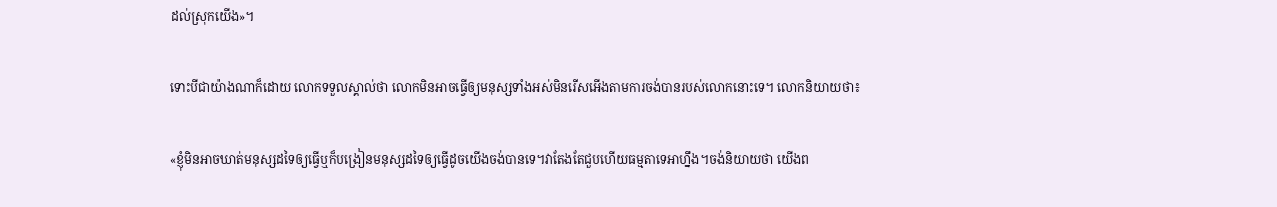ដល់ស្រុកយើង»។

ទោះបីជាយ៉ាងណាក៏ដោយ លោកទទួលស្គាល់ថា លោកមិនអាចធ្វើឲ្យមនុស្សទាំងអស់មិនរើសអើងតាមការចង់បានរបស់លោកនោះទេ។ លោកនិយាយថា៖

«ខ្ញុំមិនអាចឃាត់មនុស្សដទៃឲ្យធ្វើឬក៏បង្រៀនមនុស្សដទៃឲ្យធ្វើដូចយើងចង់បានទេ។វាតែងតែជួបហើយធម្មតាទេអាហ្នឹង។ចង់និយាយថា យើងព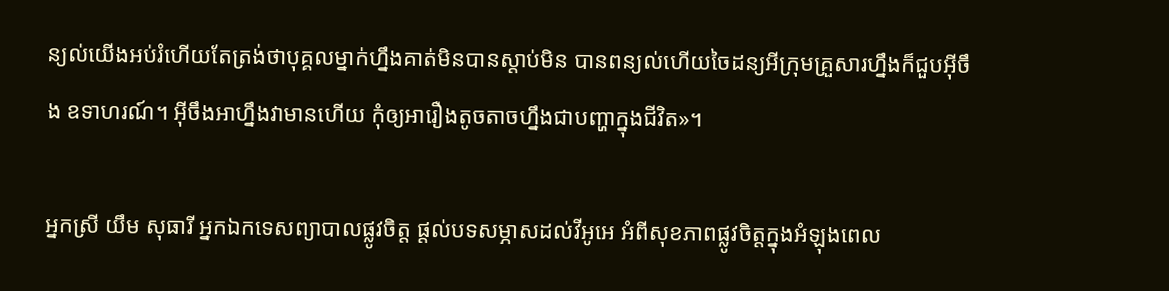ន្យល់យើងអប់រំហើយតែត្រង់ថាបុគ្គលម្នាក់ហ្នឹងគាត់មិនបានស្តាប់មិន បានពន្យល់ហើយចៃដន្យអីក្រុមគ្រួសារហ្នឹងក៏ជួបអ៊ីចឹង ឧទាហរណ៍។ អ៊ីចឹងអាហ្នឹងវាមានហើយ កុំឲ្យអារឿងតូចតាចហ្នឹងជាបញ្ហាក្នុងជីវិត»។

អ្នកស្រី យឹម សុធារី អ្នកឯកទេសព្យាបាលផ្លូវចិត្ត ផ្តល់បទសម្ភាសដល់វីអូអេ អំពីសុខភាពផ្លូវចិត្តក្នុងអំឡុងពេល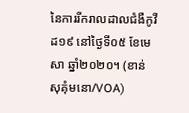នៃការរីករាលដាលជំងឺកូវីដ១៩ នៅថ្ងៃទី០៥ ខែមេសា ឆ្នាំ២០២០។ (ខាន់ សុគុំមនោ/VOA)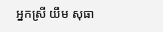អ្នកស្រី យឹម សុធា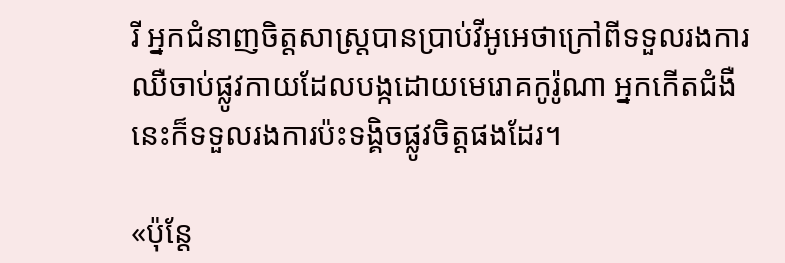រី អ្នកជំនាញចិត្តសាស្ត្របានប្រាប់វីអូអេថាក្រៅពីទទួលរងការឈឺចាប់ផ្លូវកាយដែលបង្កដោយមេរោគកូរ៉ូណា អ្នកកើតជំងឺនេះក៏ទទួលរងការប៉ះទង្គិចផ្លូវចិត្តផងដែរ។

«ប៉ុន្តែ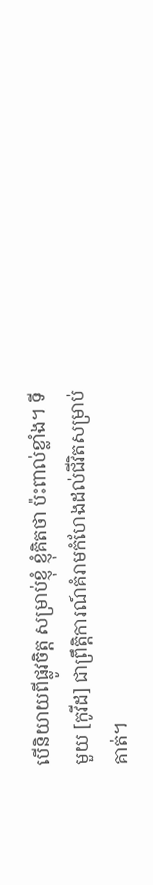បើនិយាយពីផ្លូវចិត្ត សម្រាប់ខ្ញុំ ខ្ញុំគិតថា ប៉ះពាល់ខ្លាំង។ ទីមួយ [កូវីដ] ជាព្រឹត្តិការណ៍គំរាមកំហែងដល់ជីវិតសម្រាប់គាត់។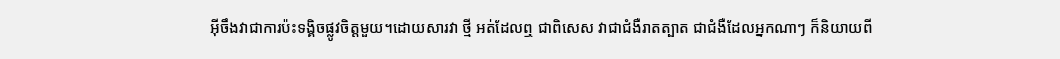អ៊ីចឹងវាជាការប៉ះទង្គិចផ្លូវចិត្តមួយ។ដោយសារវា ថ្មី អត់ដែលឮ ជាពិសេស វាជាជំងឺរាតត្បាត ជាជំងឺដែលអ្នកណាៗ ក៏និយាយពី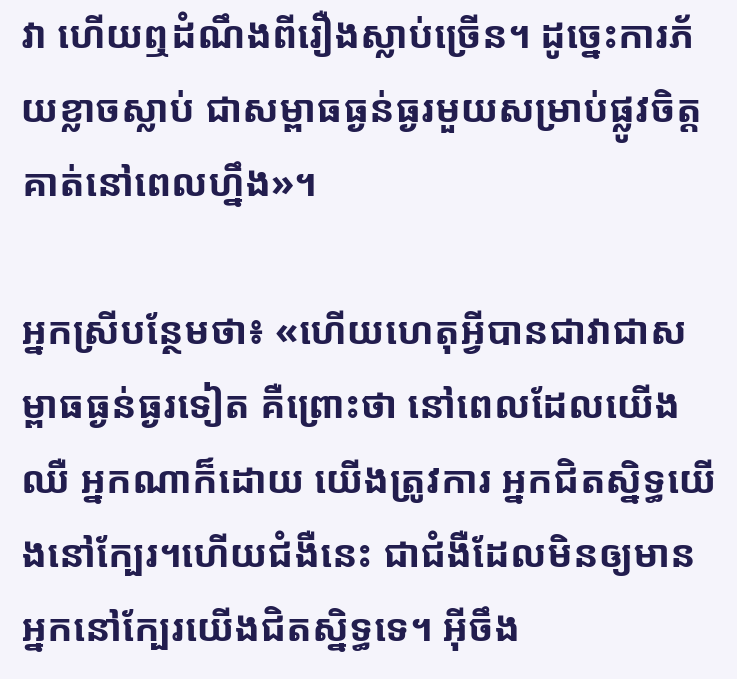វា ហើយឮដំណឹងពីរឿងស្លាប់ច្រើន។ ដូច្នេះការភ័យខ្លាចស្លាប់ ជាសម្ពាធធ្ងន់ធ្ងរមួយសម្រាប់ផ្លូវចិត្តគាត់នៅពេលហ្នឹង»។

អ្នកស្រីបន្ថែមថា៖ «ហើយហេតុអ្វីបានជាវាជាសម្ពាធធ្ងន់ធ្ងរទៀត គឺព្រោះថា នៅពេលដែលយើងឈឺ អ្នកណាក៏ដោយ យើងត្រូវការ អ្នកជិតស្និទ្ធយើងនៅក្បែរ។ហើយជំងឺនេះ ជាជំងឺដែលមិនឲ្យមានអ្នកនៅក្បែរយើងជិតស្និទ្ធទេ។ អ៊ីចឹង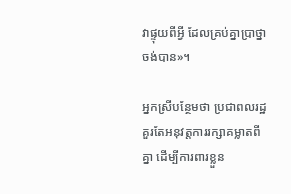វាផ្ទុយពីអ្វី ដែលគ្រប់គ្នាប្រាថ្នាចង់បាន»។

អ្នកស្រីបន្ថែមថា ប្រជាពលរដ្ឋគួរតែអនុវត្តការរក្សាគម្លាតពីគ្នា ដើម្បីការពារខ្លួន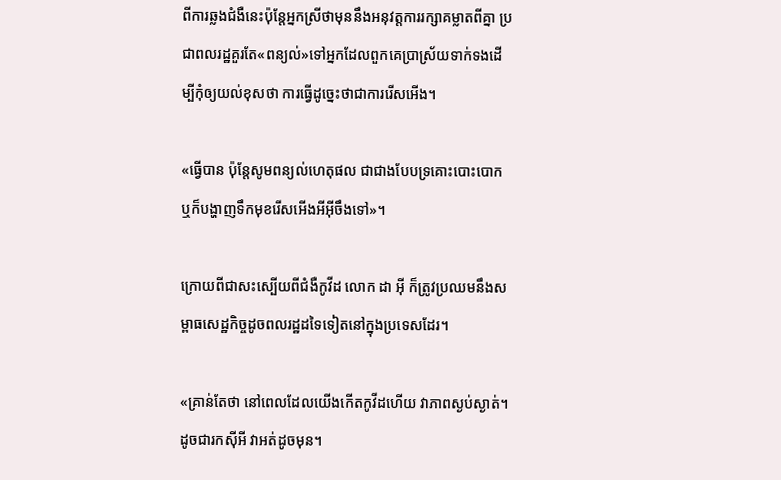ពីការឆ្លងជំងឺនេះប៉ុន្តែអ្នកស្រីថាមុននឹងអនុវត្តការរក្សាគម្លាតពីគ្នា ប្រជាពលរដ្ឋគួរតែ«ពន្យល់»ទៅអ្នកដែលពួកគេប្រាស្រ័យទាក់ទងដើម្បីកុំឲ្យយល់ខុសថា ការធ្វើដូច្នេះថាជាការរើសអើង។

«ធ្វើបាន ប៉ុន្តែសូមពន្យល់ហេតុផល ជាជាងបែបទ្រគោះបោះបោក ឬក៏បង្ហាញទឹកមុខរើសអើងអីអ៊ីចឹងទៅ»។

ក្រោយពីជាសះស្បើយពីជំងឺកូវីដ លោក ដា អ៊ី ក៏ត្រូវប្រឈមនឹងសម្ពាធសេដ្ឋកិច្ចដូចពលរដ្ឋដទៃទៀតនៅក្នុងប្រទេសដែរ។

«គ្រាន់តែថា នៅពេលដែលយើងកើតកូវីដហើយ វាភាពស្ងប់ស្ងាត់។ ដូចជារកស៊ីអី វាអត់ដូចមុន។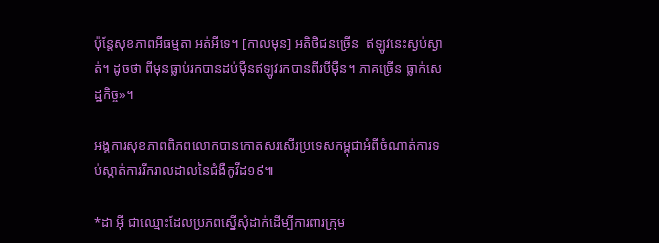ប៉ុន្តែសុខភាពអីធម្មតា អត់អីទេ។ [កាលមុន] អតិថិជនច្រើន  ឥឡូវនេះស្ងប់ស្ងាត់។ ដូចថា ពីមុនធ្លាប់រកបានដប់ម៉ឺនឥឡូវរកបានពីរបីម៉ឺន។ ភាគច្រើន ធ្លាក់សេដ្ឋកិច្ច»។

អង្គការសុខភាពពិភពលោកបានកោតសរសើរប្រទេសកម្ពុជាអំពីចំណាត់ការទប់ស្កាត់ការរីករាលដាលនៃជំងឺកូវីដ១៩៕

*ដា អ៊ី ជាឈ្មោះដែលប្រភពស្នើសុំដាក់ដើម្បីការពារក្រុម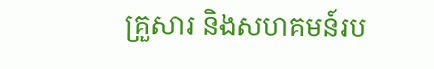គ្រួសារ និងសហគមន៍រប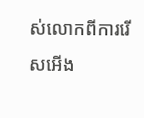ស់លោកពីការរើសអើង